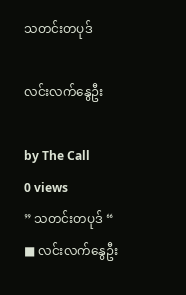သတင်းတပုဒ်

လင်းလက်နွေဦး

by The Call
0 views
” သတင်းတပုဒ် “
■ လင်းလက်နွေဦး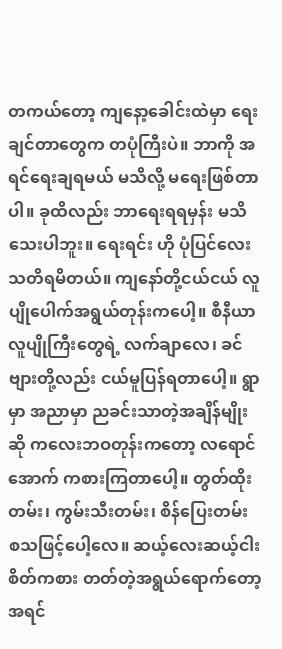တကယ်တော့ ကျနော့ခေါင်းထဲမှာ ရေးချင်တာတွေက တပုံကြီးပဲ။ ဘာကို အရင်ရေးချရမယ် မသိလို့ မရေးဖြစ်တာပါ။ ခုထိလည်း ဘာရေးရရမှန်း မသိသေးပါဘူး။ ရေးရင်း ဟို ပုံပြင်လေး သတိရမိတယ်။ ကျနော်တို့ငယ်ငယ် လူပျိုပေါက်အရွယ်တုန်းကပေါ့။ စီနီယာ လူပျိုကြီးတွေရဲ့ လက်ချာလေ၊ ခင်ဗျားတို့လည်း ငယ်မူပြန်ရတာပေါ့။ ရွာမှာ အညာမှာ ညခင်းသာတဲ့အချိန်မျိုးဆို ကလေးဘဝတုန်းကတော့ လရောင်အောက် ကစားကြတာပေါ့။ တွတ်ထိုးတမ်း၊ ကွမ်းသီးတမ်း၊ စိန်ပြေးတမ်း စသဖြင့်ပေါ့လေ။ ဆယ့်လေးဆယ့်ငါး စိတ်ကစား တတ်တဲ့အရွယ်ရောက်တော့ အရင်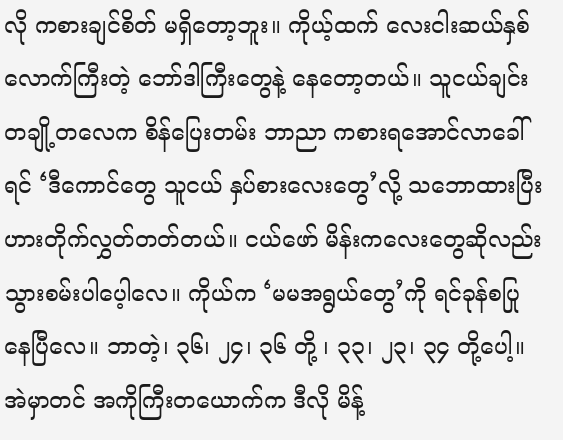လို ကစားချင်စိတ် မရှိတော့ဘူး။ ကိုယ့်ထက် လေးငါးဆယ်နှစ်လောက်ကြီးတဲ့ ဘော်ဒါကြီးတွေနဲ့ နေတော့တယ်။ သူငယ်ချင်းတချို့တလေက စိန်ပြေးတမ်း ဘာညာ ကစားရအောင်လာခေါ်ရင် ‘ဒီကောင်တွေ သူငယ် နှပ်စားလေးတွေ’လို့ သဘောထားပြီး ဟားတိုက်လွှတ်တတ်တယ်။ ငယ်ဖော် မိန်းကလေးတွေဆိုလည်း သွားစမ်းပါပေ့ါလေ။ ကိုယ်က ‘မမအရွယ်တွေ’ကို ရင်ခုန်စပြုနေပြီလေ။ ဘာတဲ့၊ ၃၆၊ ၂၄၊ ၃၆ တို့ ၊ ၃၃၊ ၂၃၊ ၃၄ တို့ပေါ့။ အဲမှာတင် အကိုကြီးတယောက်က ဒီလို မိန့်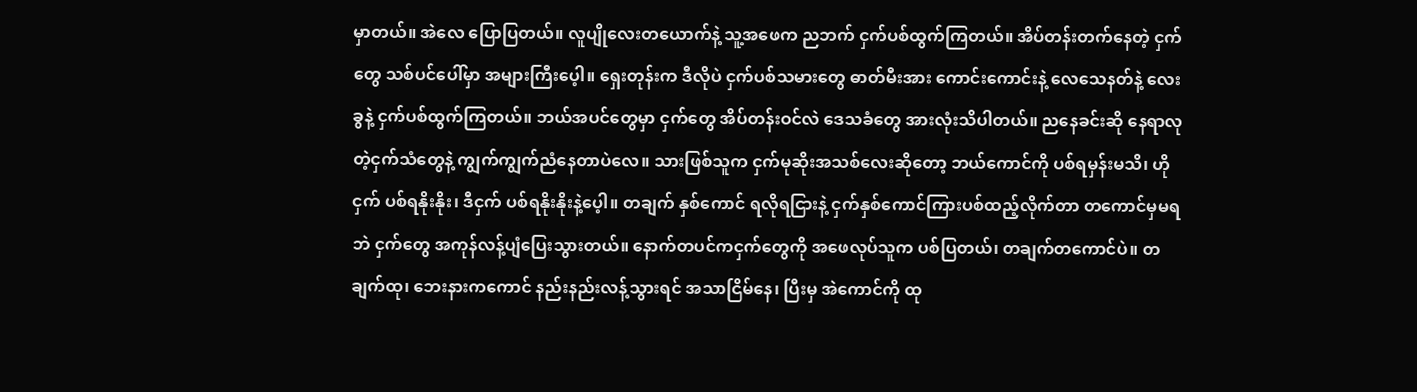မှာတယ်။ အဲလေ ပြောပြတယ်။ လူပျိုလေးတယောက်နဲ့ သူ့အဖေက ညဘက် ငှက်ပစ်ထွက်ကြတယ်။ အိပ်တန်းတက်နေတဲ့ ငှက်တွေ သစ်ပင်ပေါ်မှာ အများကြီးပေ့ါ။ ရှေးတုန်းက ဒီလိုပဲ ငှက်ပစ်သမားတွေ ဓာတ်မီးအား ကောင်းကောင်းနဲ့ လေသေနတ်နဲ့ လေးခွနဲ့ ငှက်ပစ်ထွက်ကြတယ်။ ဘယ်အပင်တွေမှာ ငှက်တွေ အိပ်တန်းဝင်လဲ ဒေသခံတွေ အားလုံးသိပါတယ်။ ညနေခင်းဆို နေရာလုတဲ့ငှက်သံတွေနဲ့ ကျွက်ကျွက်ညံနေတာပဲလေ။ သားဖြစ်သူက ငှက်မုဆိုးအသစ်လေးဆိုတော့ ဘယ်ကောင်ကို ပစ်ရမှန်းမသိ၊ ဟိုငှက် ပစ်ရနိုးနိုး၊ ဒီငှက် ပစ်ရနိုးနိုးနဲ့ပေ့ါ။ တချက် နှစ်ကောင် ရလိုရငြားနဲ့ ငှက်နှစ်ကောင်ကြားပစ်ထည့်လိုက်တာ တကောင်မှမရဘဲ ငှက်တွေ အကုန်လန့်ပျံပြေးသွားတယ်။ နောက်တပင်ကငှက်တွေကို အဖေလုပ်သူက ပစ်ပြတယ်၊ တချက်တကောင်ပဲ။ တချက်ထု၊ ဘေးနားကကောင် နည်းနည်းလန့်သွားရင် အသာငြိမ်နေ၊ ပြီးမှ အဲကောင်ကို ထု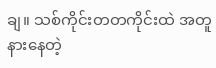ချ။ သစ်ကိုင်းတတကိုင်းထဲ အတူနားနေတဲ့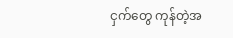ငှက်တွေ ကုန်တဲ့အ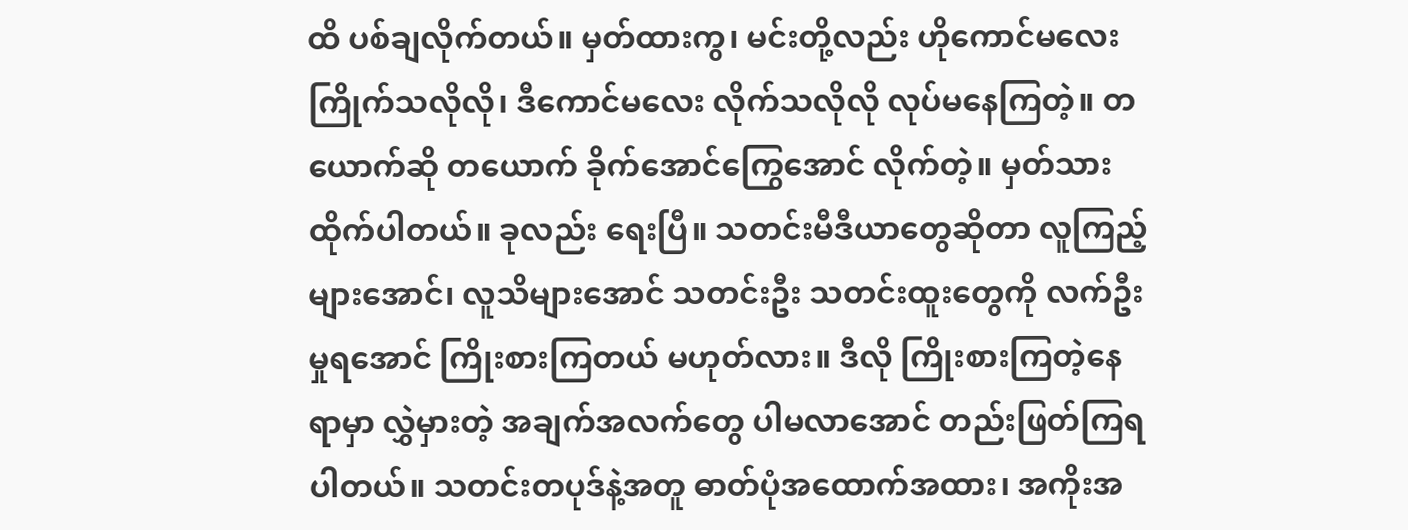ထိ ပစ်ချလိုက်တယ်။ မှတ်ထားကွ၊ မင်းတို့လည်း ဟိုကောင်မလေး ကြိုက်သလိုလို၊ ဒီကောင်မလေး လိုက်သလိုလို လုပ်မနေကြတဲ့။ တယောက်ဆို တယောက် ခိုက်အောင်ကြွေအောင် လိုက်တဲ့။ မှတ်သားထိုက်ပါတယ်။ ခုလည်း ရေးပြီ။ သတင်းမီဒီယာတွေဆိုတာ လူကြည့်များအောင်၊ လူသိများအောင် သတင်းဦး သတင်းထူးတွေကို လက်ဦးမှုရအောင် ကြိုးစားကြတယ် မဟုတ်လား။ ဒီလို ကြိုးစားကြတဲ့နေရာမှာ လွှဲမှားတဲ့ အချက်အလက်တွေ ပါမလာအောင် တည်းဖြတ်ကြရပါတယ်။ သတင်းတပုဒ်နဲ့အတူ ဓာတ်ပုံအထောက်အထား၊ အကိုးအ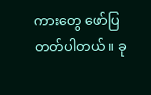ကားတွေ ဖော်ပြတတ်ပါတယ်။ ခု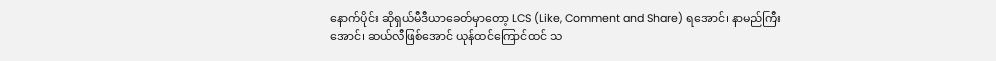နောက်ပိုင်း ဆိုရှယ်မီဒီယာခေတ်မှာတော့ LCS (Like, Comment and Share) ရအောင်၊ နာမည်ကြီးအောင်၊ ဆယ်လီဖြစ်အောင် ယုန်ထင်ကြောင်ထင် သ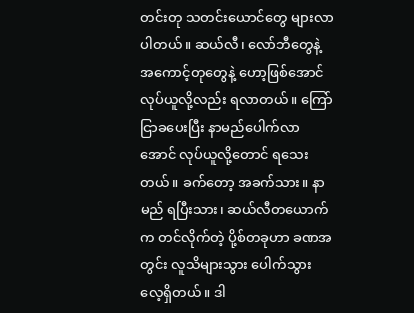တင်းတု သတင်းယောင်တွေ များလာပါတယ်။ ဆယ်လီ၊ လော်ဘီတွေနဲ့ အကောင့်တုတွေနဲ့ ဟော့ဖြစ်အောင် လုပ်ယူလို့လည်း ရလာတယ်။ ကြော်ငြာခပေးပြီး နာမည်ပေါက်လာအောင် လုပ်ယူလို့တောင် ရသေးတယ်။ ခက်တော့ အခက်သား။ နာမည် ရပြီးသား၊ ဆယ်လီတယောက်က တင်လိုက်တဲ့ ပို့စ်တခုဟာ ခဏအတွင်း လူသိများသွား ပေါက်သွား လေ့ရှိတယ်။ ဒါ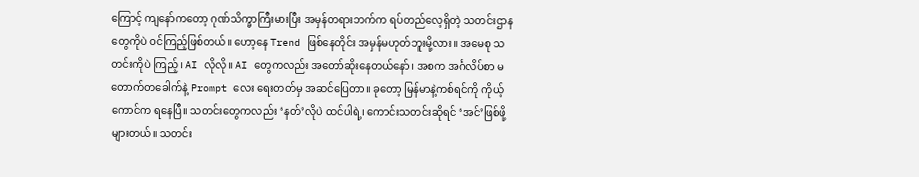ကြောင့် ကျနော်ကတော့ ဂုဏ်သိက္ခာကြီးမားပြီး အမှန်တရားဘက်က ရပ်တည်လေ့ရှိတဲ့ သတင်းဌာနတွေကိုပဲ ဝင်ကြည့်ဖြစ်တယ်။ ဟော့နေ Trend ဖြစ်နေတိုင်း အမှန်မဟုတ်ဘူးမို့လား။ အမေစု သတင်းကိုပဲ ကြည့်၊ AI လိုလို။ AI တွေကလည်း အတော်ဆိုးနေတယ်နော်၊ အစက အင်္ဂလိပ်စာ မတောက်တခေါက်နဲ့ Prompt လေး ရေးတတ်မှ အဆင်ပြေတာ။ ခုတော့ မြန်မာနဲ့ကစ်ရင်ကို ကိုယ့်ကောင်က ရနေပြီ။ သတင်းတွေကလည်း ‘နတ်’လိုပဲ ထင်ပါရဲ့၊ ကောင်းသတင်းဆိုရင် ‘အင်’ဖြစ်ဖို့ များတယ်။ သတင်း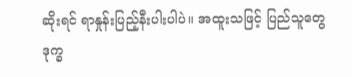ဆိုးရင် ရာနှုန်းပြည့်နီးပါးပါပဲ။ အထူးသဖြင့် ပြည်သူတွေ ဒုက္ခ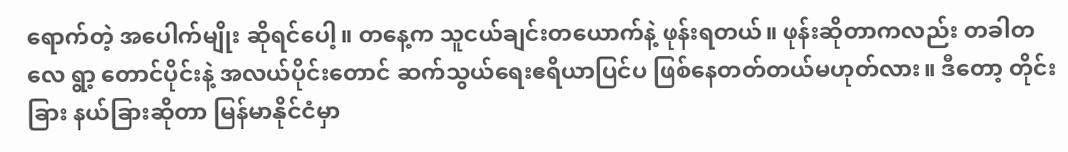ရောက်တဲ့ အပေါက်မျိုး ဆိုရင်ပေါ့။ တနေ့က သူငယ်ချင်းတယောက်နဲ့ ဖုန်းရတယ်။ ဖုန်းဆိုတာကလည်း တခါတလေ ရွာ့ တောင်ပိုင်းနဲ့ အလယ်ပိုင်းတောင် ဆက်သွယ်ရေးဧရိယာပြင်ပ ဖြစ်နေတတ်တယ်မဟုတ်လား။ ဒီတော့ တိုင်းခြား နယ်ခြားဆိုတာ မြန်မာနိုင်ငံမှာ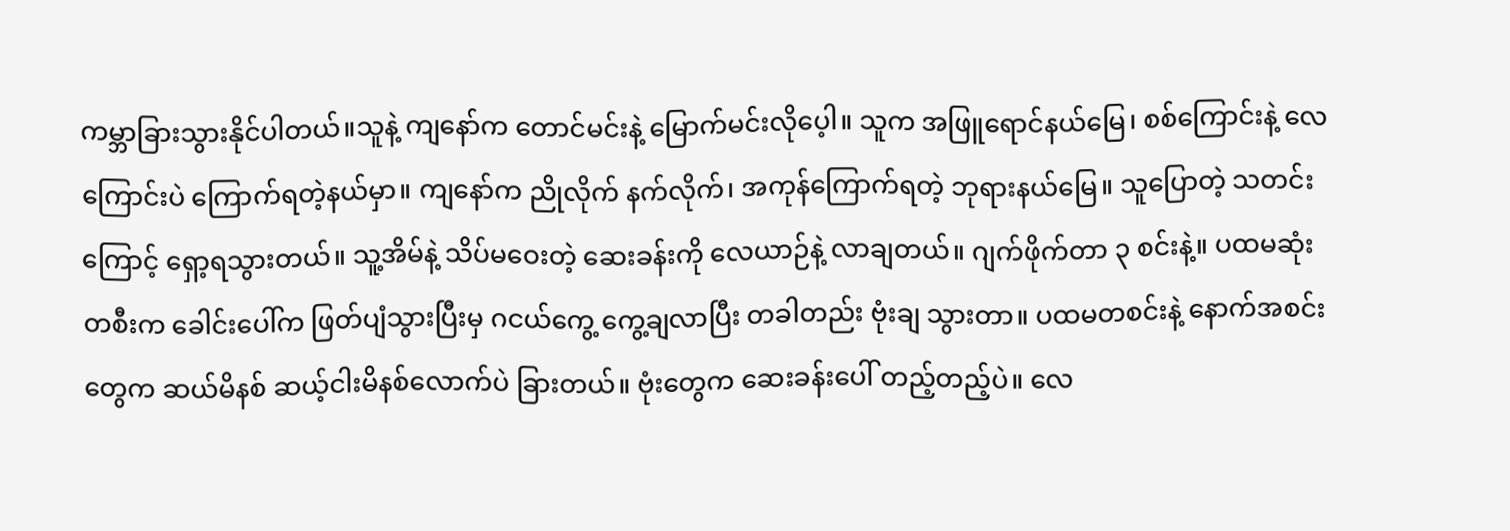ကမ္ဘာခြားသွားနိုင်ပါတယ်။သူနဲ့ ကျနော်က တောင်မင်းနဲ့ မြောက်မင်းလိုပေ့ါ။ သူက အဖြူရောင်နယ်မြေ၊ စစ်ကြောင်းနဲ့ လေကြောင်းပဲ ကြောက်ရတဲ့နယ်မှာ။ ကျနော်က ညိုလိုက် နက်လိုက်၊ အကုန်ကြောက်ရတဲ့ ဘုရားနယ်မြေ။ သူပြောတဲ့ သတင်းကြောင့် ရှော့ရသွားတယ်။ သူ့အိမ်နဲ့ သိပ်မဝေးတဲ့ ဆေးခန်းကို လေယာဉ်နဲ့ လာချတယ်။ ဂျက်ဖိုက်တာ ၃ စင်းနဲ့။ ပထမဆုံးတစီးက ခေါင်းပေါ်က ဖြတ်ပျံသွားပြီးမှ ဂငယ်ကွေ့ ကွေ့ချလာပြီး တခါတည်း ဗုံးချ သွားတာ။ ပထမတစင်းနဲ့ နောက်အစင်းတွေက ဆယ်မိနစ် ဆယ့်ငါးမိနစ်လောက်ပဲ ခြားတယ်။ ဗုံးတွေက ဆေးခန်းပေါ် တည့်တည့်ပဲ။ လေ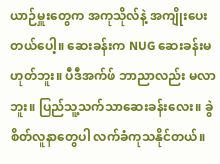ယာဉ်မှူးတွေက အကုသိုလ်နဲ့ အကျိုးပေးတယ်ပေါ့။ ဆေးခန်းက NUG ဆေးခန်းမဟုတ်ဘူး။ ပီဒီအက်ဖ် ဘာညာလည်း မလာဘူး။ ပြည်သူ့သက်သာဆေးခန်းလေး။ ခွဲစိတ်လူနာတွေပါ လက်ခံကုသနိုင်တယ်။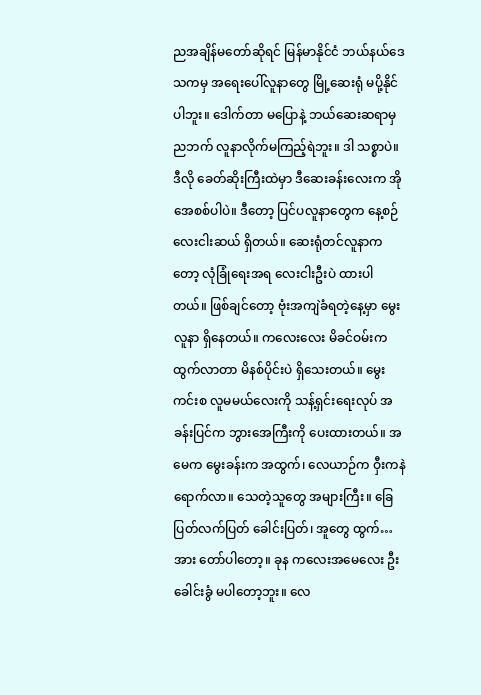ညအချိန်မတော်ဆိုရင် မြန်မာနိုင်ငံ ဘယ်နယ်ဒေသကမှ အရေးပေါ်လူနာတွေ မြို့ဆေးရုံ မပို့နိုင်ပါဘူး။ ဒေါက်တာ မပြောနဲ့ ဘယ်ဆေးဆရာမှ ညဘက် လူနာလိုက်မကြည့်ရဲဘူး။ ဒါ သစ္စာပဲ။ ဒီလို ခေတ်ဆိုးကြီးထဲမှာ ဒီဆေးခန်းလေးက အိုအေစစ်ပါပဲ။ ဒီတော့ ပြင်ပလူနာတွေက နေ့စဉ် လေးငါးဆယ် ရှိတယ်။ ဆေးရုံတင်လူနာကတော့ လုံခြုံရေးအရ လေးငါးဦးပဲ ထားပါတယ်။ ဖြစ်ချင်တော့ ဗုံးအကျဲခံရတဲ့နေ့မှာ မွေးလူနာ ရှိနေတယ်။ ကလေးလေး မိခင်ဝမ်းက ထွက်လာတာ မိနစ်ပိုင်းပဲ ရှိသေးတယ်။ မွေးကင်းစ လူမမယ်လေးကို သန့်ရှင်းရေးလုပ် အခန်းပြင်က ဘွားအေကြီးကို ပေးထားတယ်။ အမေက မွေးခန်းက အထွက်၊ လေယာဉ်က ဝှီးကနဲရောက်လာ။ သေတဲ့သူတွေ အများကြီး။ ခြေပြတ်လက်ပြတ် ခေါင်းပြတ်၊ အူတွေ ထွက်… အား တော်ပါတော့။ ခုန ကလေးအမေလေး ဦးခေါင်းခွံ မပါတော့ဘူး။ လေ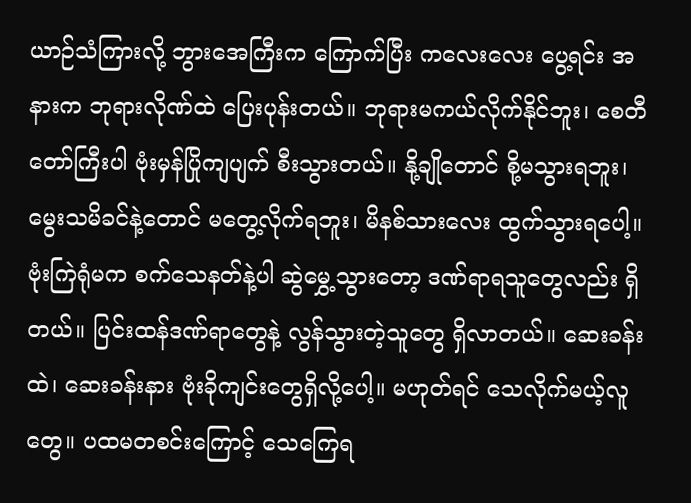ယာဉ်သံကြားလို့ ဘွားအေကြီးက ကြောက်ပြီး ကလေးလေး ပွေ့ရင်း အနားက ဘုရားလိုဏ်ထဲ ပြေးပုန်းတယ်။ ဘုရားမကယ်လိုက်နိုင်ဘူး၊ စေတီတော်ကြီးပါ ဗုံးမှန်ပြိုကျပျက် စီးသွားတယ်။ နို့ချိုတောင် စို့မသွားရဘူး၊ မွေးသမိခင်နဲ့တောင် မတွေ့လိုက်ရဘူး၊ မိနစ်သားလေး ထွက်သွားရပေါ့။ ဗုံးကြဲရုံမက စက်သေနတ်နဲ့ပါ ဆွဲမွှေ့သွားတော့ ဒဏ်ရာရသူတွေလည်း ရှိတယ်။ ပြင်းထန်ဒဏ်ရာတွေနဲ့ လွန်သွားတဲ့သူတွေ ရှိလာတယ်။ ဆေးခန်းထဲ၊ ဆေးခန်းနား ဗုံးခိုကျင်းတွေရှိလို့ပေါ့။ မဟုတ်ရင် သေလိုက်မယ့်လူတွေ။ ပထမတစင်းကြောင့် သေကြေရ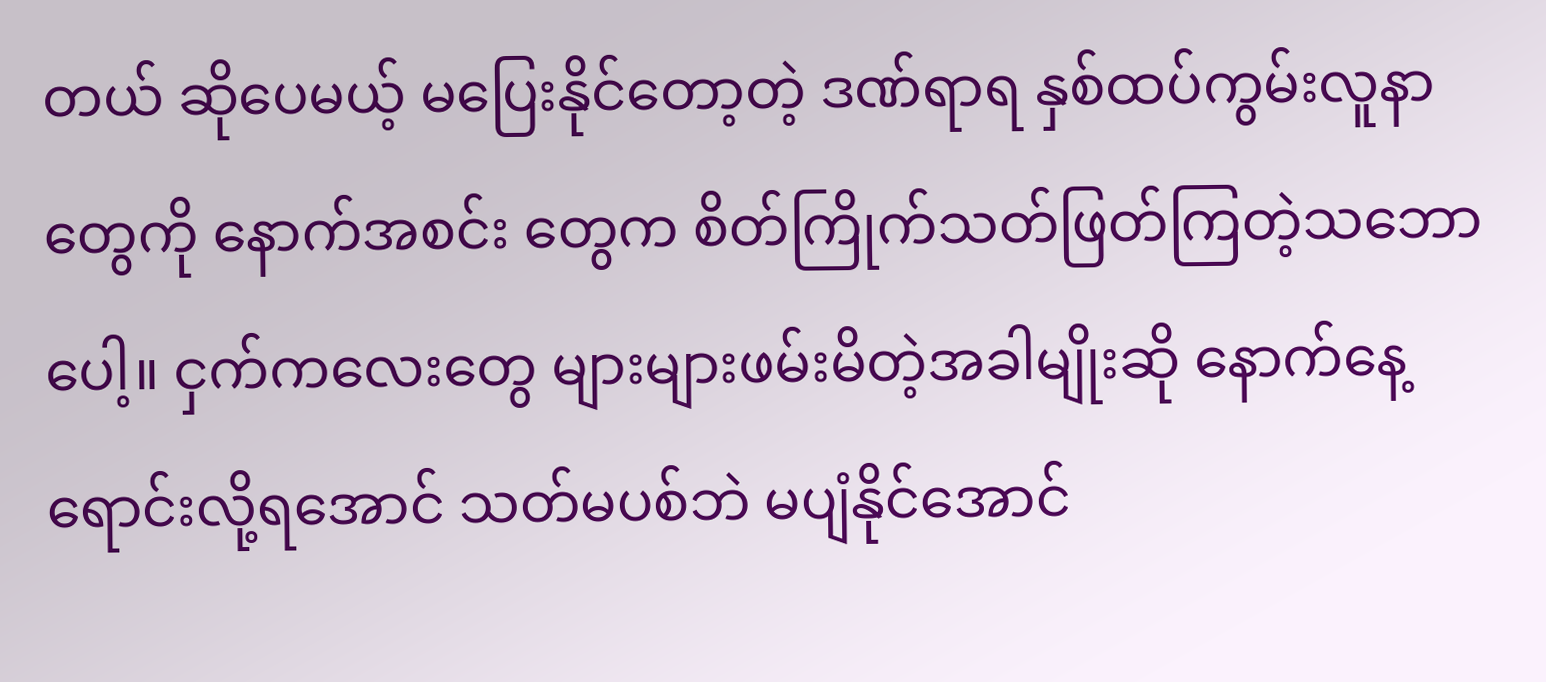တယ် ဆိုပေမယ့် မပြေးနိုင်တော့တဲ့ ဒဏ်ရာရ နှစ်ထပ်ကွမ်းလူနာတွေကို နောက်အစင်း တွေက စိတ်ကြိုက်သတ်ဖြတ်ကြတဲ့သဘောပေါ့။ ငှက်ကလေးတွေ များများဖမ်းမိတဲ့အခါမျိုးဆို နောက်နေ့ရောင်းလို့ရအောင် သတ်မပစ်ဘဲ မပျံနိုင်အောင်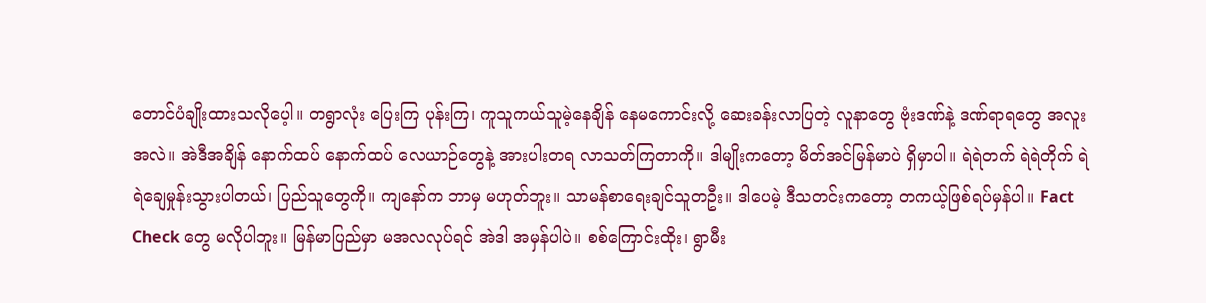တောင်ပံချိုးထားသလိုပေ့ါ။ တရွာလုံး ပြေးကြ ပုန်းကြ၊ ကူသူကယ်သူမဲ့နေချိန် နေမကောင်းလို့ ဆေးခန်းလာပြတဲ့ လူနာတွေ ဗုံးဒဏ်နဲ့ ဒဏ်ရာရတွေ အလူးအလဲ။ အဲဒီအချိန် နောက်ထပ် နောက်ထပ် လေယာဉ်တွေနဲ့ အားပါးတရ လာသတ်ကြတာကို။ ဒါမျိုးကတော့ မိတ်အင်မြန်မာပဲ ရှိမှာပါ။ ရဲရဲတက် ရဲရဲတိုက် ရဲရဲချေမှုန်းသွားပါတယ်၊ ပြည်သူတွေကို။ ကျနော်က ဘာမှ မဟုတ်ဘူး။ သာမန်စာရေးချင်သူတဦး။ ဒါပေမဲ့ ဒီသတင်းကတော့ တကယ့်ဖြစ်ရပ်မှန်ပါ။ Fact Check တွေ မလိုပါဘူး။ မြန်မာပြည်မှာ မအလလုပ်ရင် အဲဒါ အမှန်ပါပဲ။ စစ်ကြောင်းထိုး၊ ရွာမီး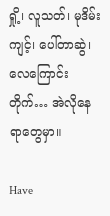ရှို့၊ လူသတ်၊ မုဒိမ်းကျင့်၊ ပေါ်တာဆွဲ၊ လေကြောင်းတိုက်… အဲလိုနေရာတွေမှာ။

Have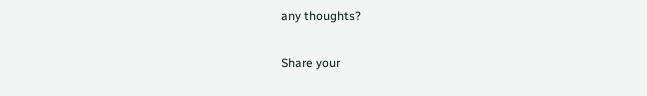any thoughts?

Share your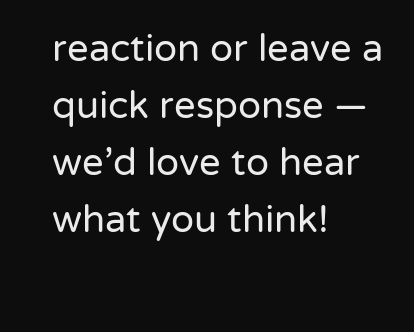reaction or leave a quick response — we’d love to hear what you think!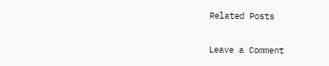Related Posts

Leave a Comment